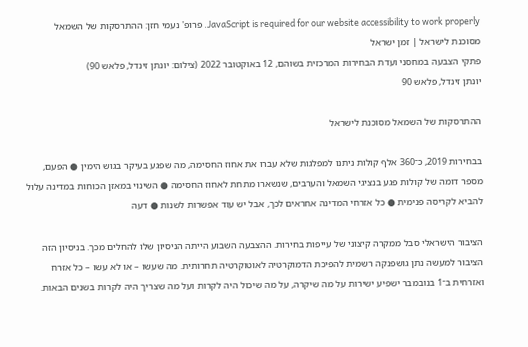JavaScript is required for our website accessibility to work properly. פרופ' נעמי חזן: ההתרסקות של השמאל מסוכנת לישראל | זמן ישראל
פתקי הצבעה במחסני ועדת הבחירות המרכזית בשוהם, 12 באוקטובר 2022 (צילום: יונתן זינדל, פלאש 90)
יונתן זינדל, פלאש 90

ההתרסקות של השמאל מסוכנת לישראל

בבחירות 2019, כ־360 אלף קולות ניתנו למפלגות שלא עברו את אחוז החסימה, מה שפגע בעיקר בגוש הימין ● הפעם, מספר דומה של קולות פגע בנציגי השמאל והערבים, שנשארו מתחת לאחוז החסימה ● השינוי במאזן הכוחות במדינה עלול להביא לקריסה פנימית ● כל אזרחי המדינה אחראים לכך, אבל יש עוד אפשרות לשנות ● דעה

הציבור הישראלי סבל ממקרה קיצוני של עייפות בחירות. ההצבעה השבוע הייתה הניסיון שלו להחלים מכך. בניסיון הזה הציבור למעשה נתן גושפנקה רשמית להפיכת הדמוקרטיה לאוטוקרטיה תחרותית. מה שעשו – או לא עשו – כל אזרח ואזרחית ב־1 בנובמבר ישפיע ישירות על מה שיקרה, על מה שיכול היה לקרות ועל מה שצריך היה לקרות בשנים הבאות.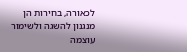לכאורה, בחירות הן מנגנון להשגה ולשימור עוצמה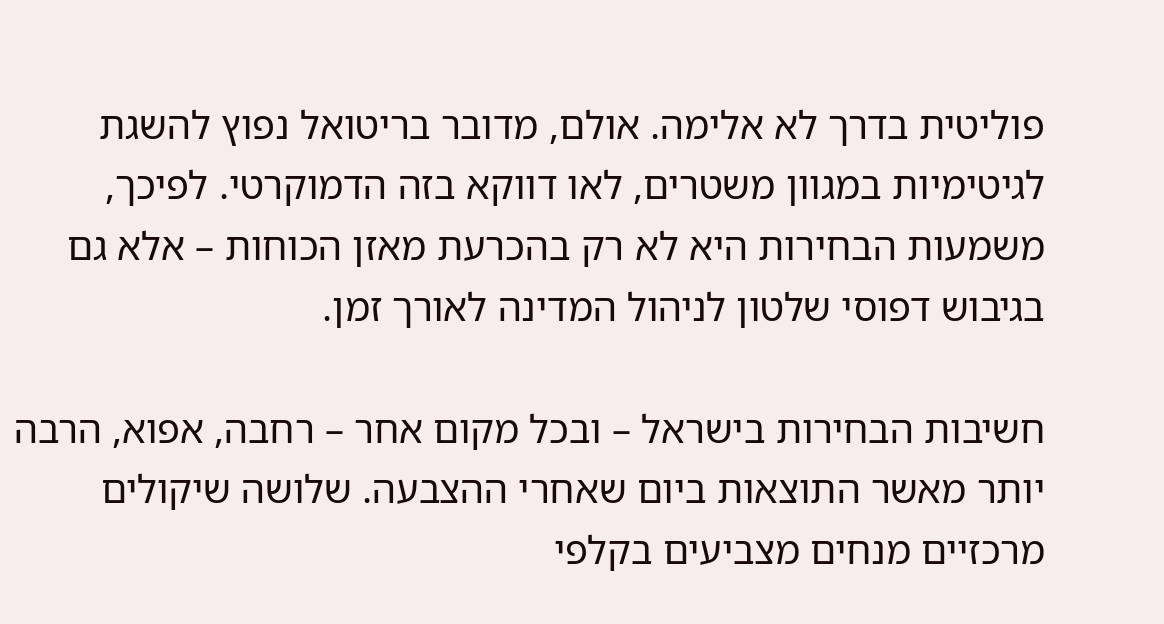פוליטית בדרך לא אלימה. אולם, מדובר בריטואל נפוץ להשגת לגיטימיות במגוון משטרים, לאו דווקא בזה הדמוקרטי. לפיכך, משמעות הבחירות היא לא רק בהכרעת מאזן הכוחות – אלא גם בגיבוש דפוסי שלטון לניהול המדינה לאורך זמן.

חשיבות הבחירות בישראל – ובכל מקום אחר – רחבה, אפוא, הרבה יותר מאשר התוצאות ביום שאחרי ההצבעה. שלושה שיקולים מרכזיים מנחים מצביעים בקלפי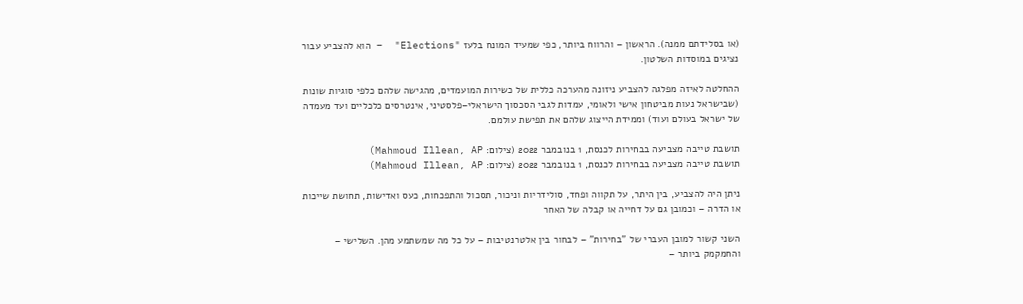(או בסלידתם ממנה). הראשון – והרווח ביותר, כפי שמעיד המונח בלעז "Elections"  – הוא להצביע עבור נציגים במוסדות השלטון.

ההחלטה לאיזה מפלגה להצביע ניזונה מהערכה כללית של כשירות המועמדים, מהגישה שלהם כלפי סוגיות שונות (שבישראל נעות מביטחון אישי ולאומי, עמדות לגבי הסכסוך הישראלי–פלסטיני, אינטרסים כלכליים ועד מעמדה של ישראל בעולם ועוד) וממידת הייצוג שלהם את תפישת עולמם.

תושבת טייבה מצביעה בבחירות לכנסת, 1 בנובמבר 2022 (צילום: Mahmoud Illean, AP)
תושבת טייבה מצביעה בבחירות לכנסת, 1 בנובמבר 2022 (צילום: Mahmoud Illean, AP)

ניתן היה להצביע, בין היתר, על תקווה ופחד, סולידריות וניכור, תסכול והתפכחות, כעס ואדישות, תחושת שייכות או הדרה – וכמובן גם על דחייה או קבלה של האחר

השני קשור למובן העברי של "בחירות" – לבחור בין אלטרנטיבות – על כל מה שמשתמע מהן. השלישי – והחמקמק ביותר –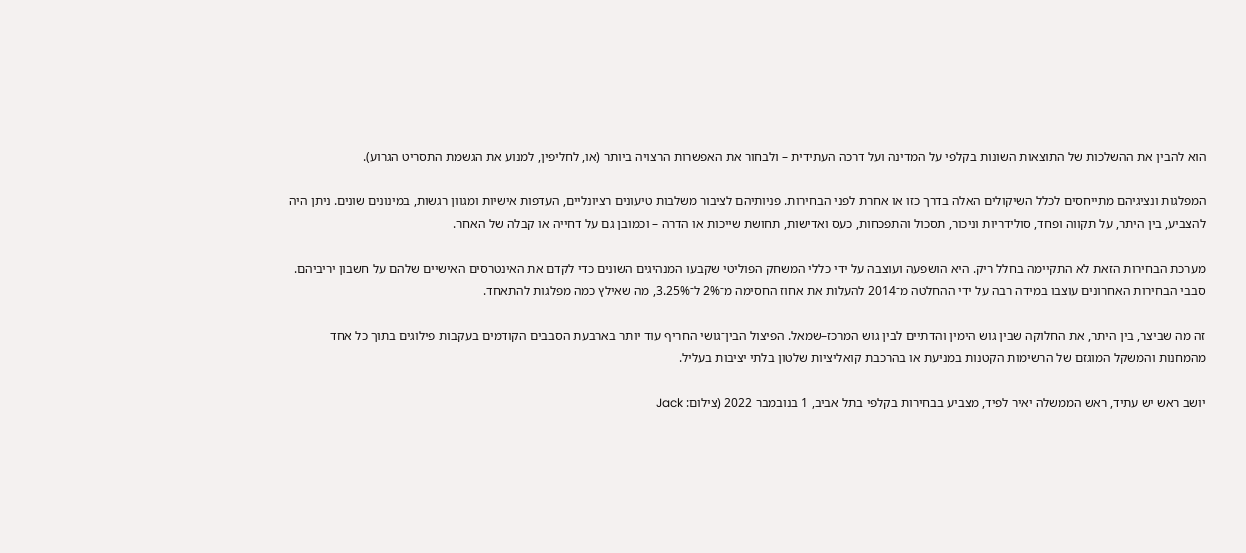הוא להבין את ההשלכות של התוצאות השונות בקלפי על המדינה ועל דרכה העתידית – ולבחור את האפשרות הרצויה ביותר (או, לחליפין, למנוע את הגשמת התסריט הגרוע).

המפלגות ונציגיהם מתייחסים לכלל השיקולים האלה בדרך כזו או אחרת לפני הבחירות. פניותיהם לציבור משלבות טיעונים רציונליים, העדפות אישיות ומגוון רגשות, במינונים שונים. ניתן היה להצביע, בין היתר, על תקווה ופחד, סולידריות וניכור, תסכול והתפכחות, כעס ואדישות, תחושת שייכות או הדרה – וכמובן גם על דחייה או קבלה של האחר.

מערכת הבחירות הזאת לא התקיימה בחלל ריק. היא הושפעה ועוצבה על ידי כללי המשחק הפוליטי שקבעו המנהיגים השונים כדי לקדם את האינטרסים האישיים שלהם על חשבון יריביהם. סבבי הבחירות האחרונים עוצבו במידה רבה על ידי ההחלטה מ־2014 להעלות את אחוז החסימה מ־2% ל־3.25%, מה שאילץ כמה מפלגות להתאחד.

זה מה שביצר, בין היתר, את החלוקה שבין גוש הימין והדתיים לבין גוש המרכז–שמאל. הפיצול הבין־גושי החריף עוד יותר בארבעת הסבבים הקודמים בעקבות פילוגים בתוך כל אחד מהמחנות והמשקל המוגזם של הרשימות הקטנות במניעת או בהרכבת קואליציות שלטון בלתי יציבות בעליל.

יושב ראש יש עתיד, ראש הממשלה יאיר לפיד, מצביע בבחירות בקלפי בתל אביב, 1 בנובמבר 2022 (צילום: Jack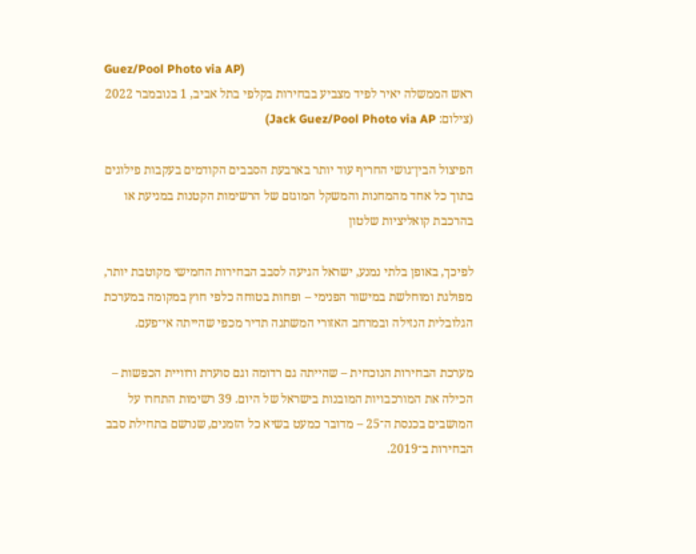Guez/Pool Photo via AP)
ראש הממשלה יאיר לפיד מצביע בבחירות בקלפי בתל אביב, 1 בנובמבר 2022 (צילום: Jack Guez/Pool Photo via AP)

הפיצול הבין־גושי החריף עוד יותר בארבעת הסבבים הקודמים בעקבות פילוגים בתוך כל אחד מהמחנות והמשקל המוגזם של הרשימות הקטנות במניעת או בהרכבת קואליציות שלטון

לפיכך, באופן בלתי נמנע, ישראל הגיעה לסבב הבחירות החמישי מקוטבת יותר, מפולגת ומוחלשת במישור הפנימי – ופחות בטוחה כלפי חוץ במקומה במערכת הגלובלית הנזילה ובמרחב האזורי המשתנה תדיר מכפי שהייתה אי־פעם.

מערכת הבחירות הנוכחית – שהייתה גם רדומה וגם סוערת ורוויית הכפשות – הכילה את המורכבויות המובנות בישראל של היום. 39 רשימות התחרו על המושבים בכנסת ה־25 – מדובר כמעט בשיא כל הזמנים, שנרשם בתחילת סבב הבחירות ב־2019.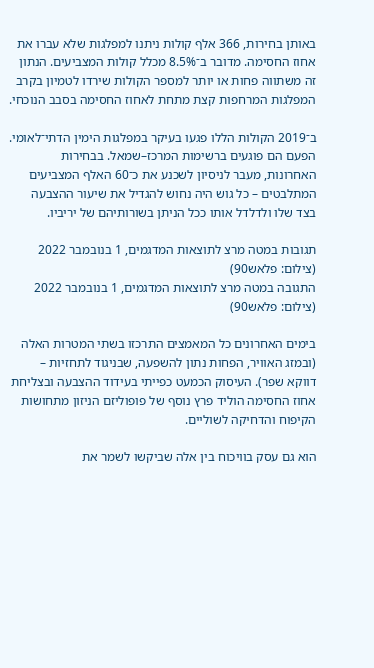באותן בחירות, 366 אלף קולות ניתנו למפלגות שלא עברו את אחוז החסימה. מדובר ב־8.5% מכלל קולות המצביעים. הנתון זה משתווה פחות או יותר למספר הקולות שירדו לטמיון בקרב המפלגות המרחפות קצת מתחת לאחוז החסימה בסבב הנוכחי.

ב־2019 הקולות הללו פגעו בעיקר במפלגות הימין הדתי־לאומי. הפעם הם פוגעים ברשימות המרכז–שמאל. בבחירות האחרונות, מעבר לניסיון לשכנע את כ־60 האלף המצביעים המתלבטים – כל גוש היה נחוש להגדיל את שיעור ההצבעה בצד שלו ולדלדל אותו ככל הניתן בשורותיהם של יריביו.

תגובות במטה מרצ לתוצאות המדגמים, 1 בנובמבר 2022 (צילום: פלאש90)
התגובה במטה מרצ לתוצאות המדגמים, 1 בנובמבר 2022 (צילום: פלאש90)

בימים האחרונים כל המאמצים התרכזו בשתי המטרות האלה (ובמזג האוויר, הפחות נתון להשפעה, שבניגוד לתחזיות – דווקא שפר). העיסוק הכמעט כפייתי בעידוד ההצבעה ובצליחת אחוז החסימה הוליד פרץ נוסף של פופוליזם הניזון מתחושות הקיפוח והדחיקה לשוליים.

הוא גם עסק בוויכוח בין אלה שביקשו לשמר את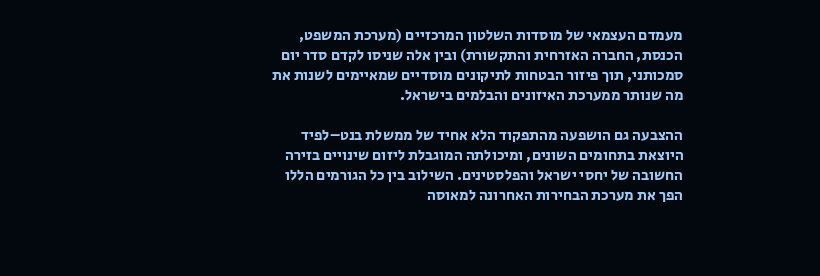מעמדם העצמאי של מוסדות השלטון המרכזיים (מערכת המשפט, הכנסת, החברה האזרחית והתקשורת) ובין אלה שניסו לקדם סדר יום סמכותני, תוך פיזור הבטחות לתיקונים מוסדיים שמאיימים לשנות את מה שנותר ממערכת האיזונים והבלמים בישראל.

ההצבעה גם הושפעה מהתפקוד הלא אחיד של ממשלת בנט–לפיד היוצאת בתחומים השונים, ומיכולתה המוגבלת ליזום שינויים בזירה החשובה של יחסי ישראל והפלסטינים. השילוב בין כל הגורמים הללו הפך את מערכת הבחירות האחרונה למאוסה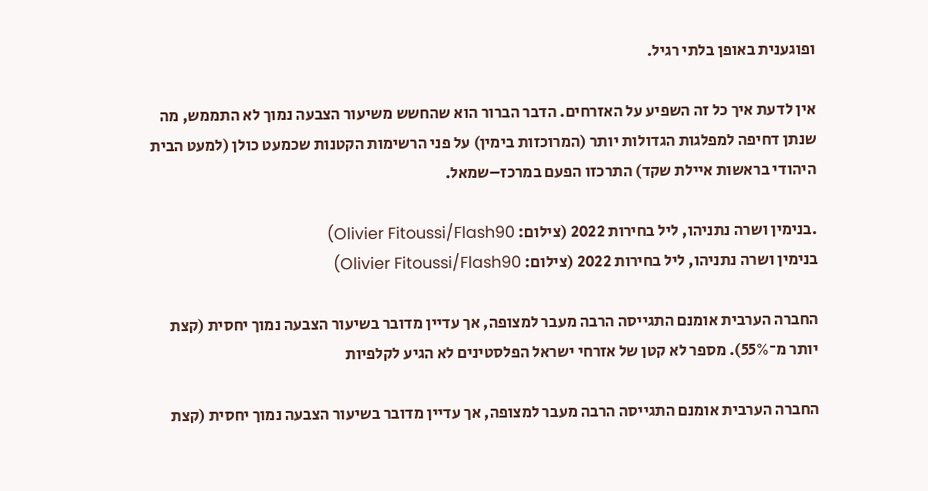ופוגענית באופן בלתי רגיל.

אין לדעת איך כל זה השפיע על האזרחים. הדבר הברור הוא שהחשש משיעור הצבעה נמוך לא התממש, מה שנתן דחיפה למפלגות הגדולות יותר (המרוכזות בימין) על פני הרשימות הקטנות שכמעט כולן (למעט הבית היהודי בראשות איילת שקד) התרכזו הפעם במרכז–שמאל.

.בנימין ושרה נתניהו, ליל בחירות 2022 (צילום: Olivier Fitoussi/Flash90)
בנימין ושרה נתניהו, ליל בחירות 2022 (צילום: Olivier Fitoussi/Flash90)

החברה הערבית אומנם התגייסה הרבה מעבר למצופה, אך עדיין מדובר בשיעור הצבעה נמוך יחסית (קצת יותר מ־55%). מספר לא קטן של אזרחי ישראל הפלסטינים לא הגיע לקלפיות

החברה הערבית אומנם התגייסה הרבה מעבר למצופה, אך עדיין מדובר בשיעור הצבעה נמוך יחסית (קצת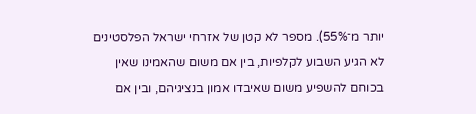יותר מ־55%). מספר לא קטן של אזרחי ישראל הפלסטינים לא הגיע השבוע לקלפיות, בין אם משום שהאמינו שאין בכוחם להשפיע משום שאיבדו אמון בנציגיהם, ובין אם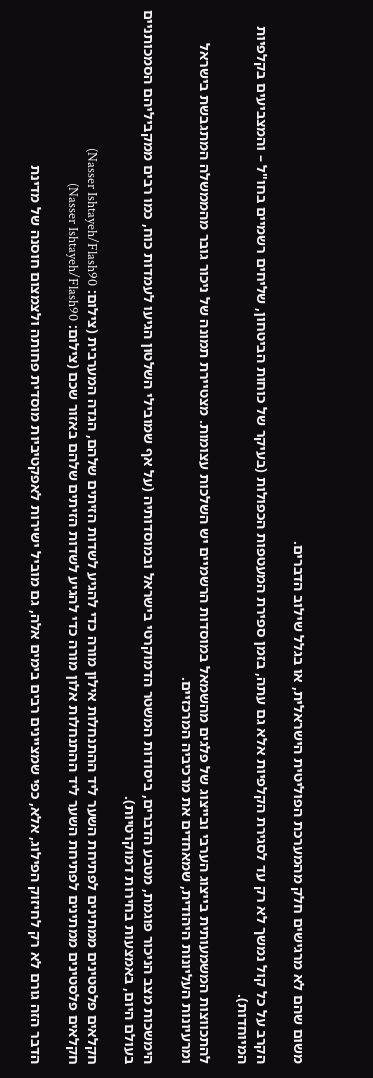משום שהם לא מרגישים חלק מהמערכת הפוליטית הישראלית, או בגלל שילוב הדברים.

הקרב על כל קול נמשך לא רק עד לסגירת הקלפיות אלא גם עתה, בזמן ספירת המעטפות הכפולות (בעיקר של כוחות הביטחון, שליחים רשמיים בחו"ל – והמצביעים בקלפיות המיוחדות).

להתכווצות המשמעותית בייצוג הערבי ובייצוג של פלגים מהשמאל במוסדות הרשמיים יש השלכות עצומות. מצטיירת תמונה של ניכור גובר מהממשלה המתגבשת בישראל ומרעיונות העליונות היהודית, שמאחדים את מרכיביה המרכזיים.

הימשכות מצב הניכור פוגמת, מטבע הדברים, ביסודות המשטר הדמוקרטי בישראל ובמוסדותיה (על אף שמובילי השלטון הגיעו לעמדות כוח, כמו רבים ממקביליהם הסמכותניים בעולם היום, באמצעות בחירות דמוקרטיות).

חקלאים פלסטינים ממתינים לפתיחת השער ליד ההתנחלות אילון מורה כדי להגיע לשדות הזיתים שלהם, הגדה המערבית (צילום: Nasser Ishtayeh/Flash90)
חקלאים פלסטינים ממתינים לפתיחת השער ליד ההתנחלות אלון מורה כדי להגיע לשדות הזיתים שלהם באזור שכם (צילום: Nasser Ishtayeh/Flash90)

הדבר הזה גורם לא רק לחיזוק הפילוג, אלא, כפי שמציינים רבים בימים אלה, גם מוביל ישירות לאפקטיביות מוסדית פחותה ולצמצום חוסנה של מדינת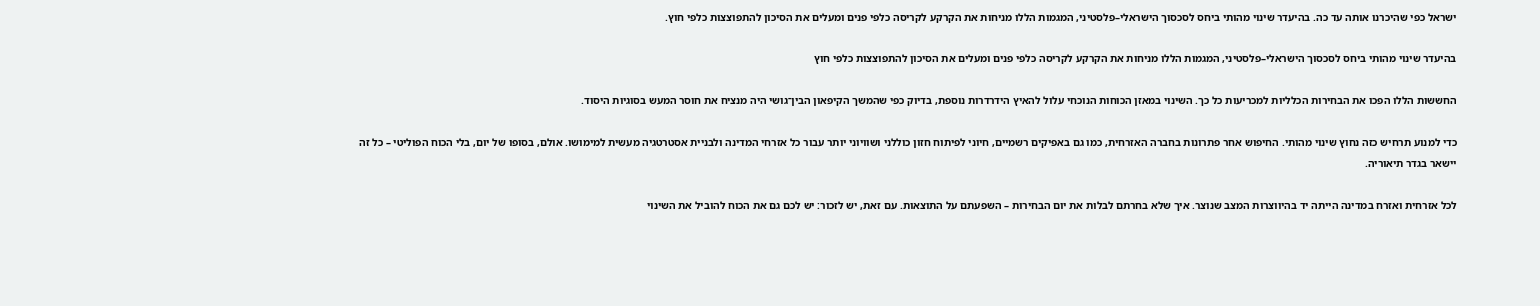ישראל כפי שהיכרנו אותה עד כה. בהיעדר שינוי מהותי ביחס לסכסוך הישראלי–פלסטיני, המגמות הללו מניחות את הקרקע לקריסה כלפי פנים ומעלים את הסיכון להתפוצצות כלפי חוץ.

בהיעדר שינוי מהותי ביחס לסכסוך הישראלי–פלסטיני, המגמות הללו מניחות את הקרקע לקריסה כלפי פנים ומעלים את הסיכון להתפוצצות כלפי חוץ

החששות הללו הפכו את הבחירות הכלליות למכריעות כל כך. השינוי במאזן הכוחות הנוכחי עלול להאיץ הידרדרות נוספת, בדיוק כפי שהמשך הקיפאון הבין־גושי היה מנציח את חוסר המעש בסוגיות היסוד.

כדי למנוע תרחיש כזה נחוץ שינוי מהותי. החיפוש אחר פתרונות בחברה האזרחית, כמו גם באפיקים רשמיים, חיוני לפיתוח חזון כוללני ושוויוני יותר עבור כל אזרחי המדינה ולבניית אסטרטגיה מעשית למימושו. אולם, בסופו של יום, בלי הכוח הפוליטי – כל זה יישאר בגדר תיאוריה.

לכל אזרחית ואזרח במדינה הייתה יד בהיווצרות המצב שנוצר. איך שלא בחרתם לבלות את יום הבחירות – השפעתם על התוצאות. עם זאת, יש לזכור: יש לכם גם את הכוח להוביל את השינוי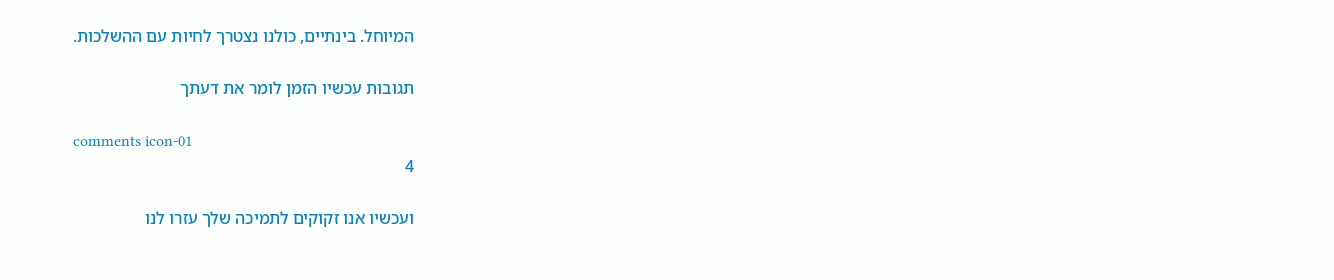המיוחל. בינתיים, כולנו נצטרך לחיות עם ההשלכות.

תגובות עכשיו הזמן לומר את דעתך

comments icon-01
4

ועכשיו אנו זקוקים לתמיכה שלך עזרו לנו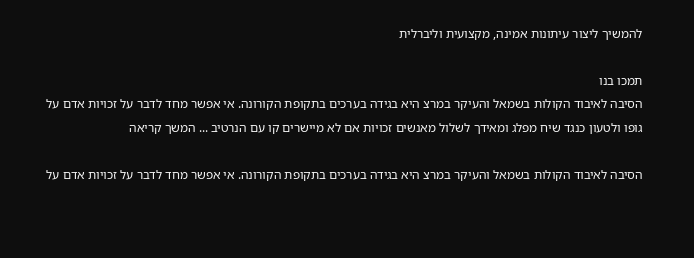להמשיך ליצור עיתונות אמינה, מקצועית וליברלית

תמכו בנו
הסיבה לאיבוד הקולות בשמאל והעיקר במרצ היא בגידה בערכים בתקופת הקורונה. אי אפשר מחד לדבר על זכויות אדם על גופו ולטעון כנגד שיח מפלג ומאידך לשלול מאנשים זכויות אם לא מיישרים קו עם הנרטיב ... המשך קריאה

הסיבה לאיבוד הקולות בשמאל והעיקר במרצ היא בגידה בערכים בתקופת הקורונה. אי אפשר מחד לדבר על זכויות אדם על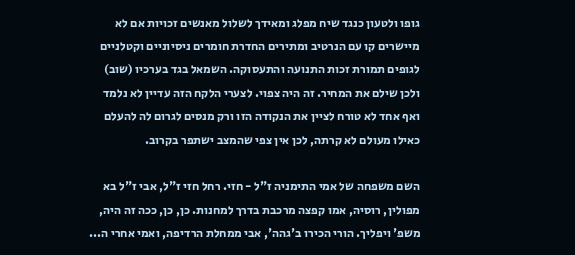גופו ולטעון כנגד שיח מפלג ומאידך לשלול מאנשים זכויות אם לא מיישרים קו עם הנרטיב ומתירים החדרת חומרים ניסיוניים וקטלניים לגופים תמורת זכות התנועה והתעסוקה. השמאל בגד בערכיו (שוב) ולכן שילם את המחיר. זה היה צפוי. לצערי הלקח הזה עדיין לא נלמד ואף אחד לא טורח לציין את הנקודה הזו ורק מנסים לגרום לה להעלם כאילו מעולם לא קרתה, לכן אין צפי שהמצב ישתפר בקרוב.

השם משפחה של אמי התימניה ז"ל - חזי. רחל חזי ז"ל, אבי ז"ל בא מפולין, רוסיה, אמו קפצה מרכבת בדרך למחנות. כן, כן, ככה זה היה, משפ' ויפליך. הורי הכירו ב'גהה', אבי ממחלת הרדיפה, ואמי אחרי ה...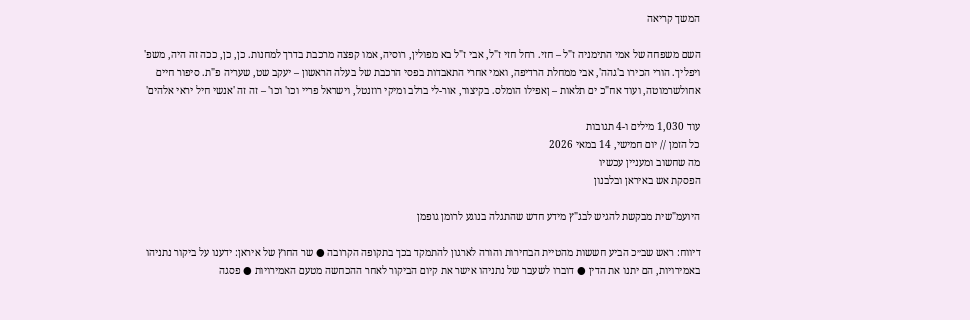המשך קריאה

השם משפחה של אמי התימניה ז"ל – חזי. רחל חזי ז"ל, אבי ז"ל בא מפולין, רוסיה, אמו קפצה מרכבת בדרך למחנות. כן, כן, ככה זה היה, משפ' ויפליך. הורי הכירו ב'גהה', אבי ממחלת הרדיפה, ואמי אחרי התאבדות בפסי הרכבת של בעלה הראשון – יעקב שט, שעריה פ"ת. סיפור חיים אחולשרמוטה, ועוד אח"כ ים תלאות – ןאפילו הומלס. בקיצור, אור-לי ברלב ומיקי רוזנטל, וישראל פריי וכו' וכו' – זה זה 'אנשי חיל יראי אלהים'

עוד 1,030 מילים ו-4 תגובות
כל הזמן // יום חמישי, 14 במאי 2026
מה שחשוב ומעניין עכשיו
הפסקת אש באיראן ובלבנון

היועמ"שית מבקשת להגיש לבג"ץ מידע חדש שהתגלה בנוגע לרומן גופמן

דיווח: ראש שב״כ הביע חששות מהטיית הבחירות והורה לארגון להתמקד בכך בתקופה הקרובה ● שר החוץ של איראן: ידענו על ביקור נתניהו באמירויות, הם יתנו את הדין ● דוברו לשעבר של נתניהו אישר את קיום הביקור לאחר ההכחשה מטעם האמירויות ● פסגה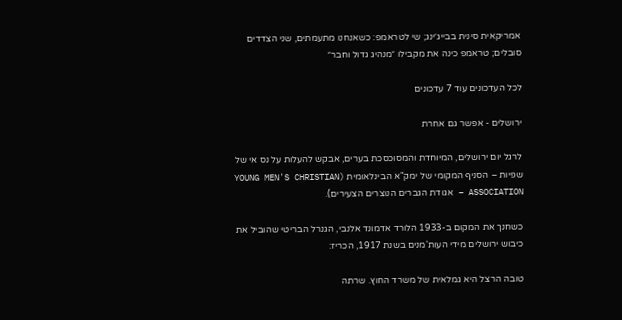אמריקאית סינית בבייג׳ינג; שי לטראמפ: כשאנחנו מתעמתים, שני הצדדים סובלים; טראמפ כינה את מקבילו ״מנהיג גדול וחבר״

לכל העדכונים עוד 7 עדכונים

ירושלים - אפשר גם אחרת

לרגל יום ירושלים, המיוחדת והמסוכסכת בערים, אבקש להעלות על נס אי של שפיות – הסניף המקומי של ימק"א הבינלאומית (YOUNG MEN'S CHRISTIAN ASSOCIATION – אגודת הגברים הנוצרים הצעירים).

כשחנך את המקום ב-1933 הלורד אדמונד אלנבי, הגנרל הבריטי שהוביל את כיבוש ירושלים מידי העות'מנים בשנת 1917, הכריז:

טובה הרצל היא גמלאית של משרד החוץ. שרתה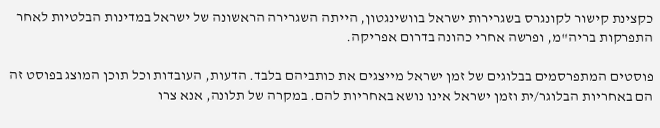כקצינת קישור לקונגרס בשגרירות ישראל בוושינגטון, הייתה השגרירה הראשונה של ישראל במדינות הבלטיות לאחר התפרקות בריה"מ, ופרשה אחרי כהונה בדרום אפריקה.

פוסטים המתפרסמים בבלוגים של זמן ישראל מייצגים את כותביהם בלבד. הדעות, העובדות וכל תוכן המוצג בפוסט זה הם באחריות הבלוגר/ית וזמן ישראל אינו נושא באחריות להם. במקרה של תלונה, אנא צרו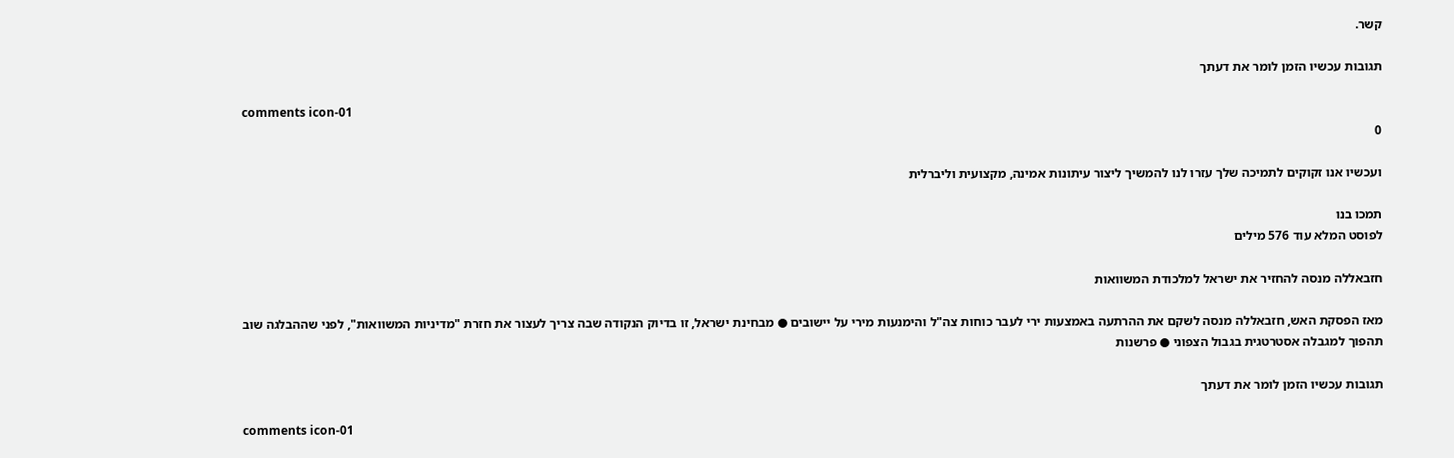קשר.

תגובות עכשיו הזמן לומר את דעתך

comments icon-01
0

ועכשיו אנו זקוקים לתמיכה שלך עזרו לנו להמשיך ליצור עיתונות אמינה, מקצועית וליברלית

תמכו בנו
לפוסט המלא עוד 576 מילים

חזבאללה מנסה להחזיר את ישראל למלכודת המשוואות

מאז הפסקת האש, חזבאללה מנסה לשקם את ההרתעה באמצעות ירי לעבר כוחות צה"ל והימנעות מירי על יישובים ● מבחינת ישראל, זו בדיוק הנקודה שבה צריך לעצור את חזרת "מדיניות המשוואות", לפני שההבלגה שוב תהפוך למגבלה אסטרטגית בגבול הצפוני ● פרשנות

תגובות עכשיו הזמן לומר את דעתך

comments icon-01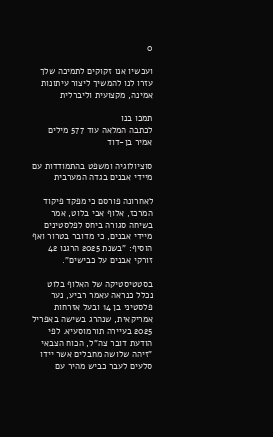0

ועכשיו אנו זקוקים לתמיכה שלך עזרו לנו להמשיך ליצור עיתונות אמינה, מקצועית וליברלית

תמכו בנו
לכתבה המלאה עוד 577 מילים
אמיר בן-דוד

סוציולוגיה ומשפט בהתמודדות עם מיידי אבנים בגדה המערבית

לאחרונה פורסם כי מפקד פיקוד המרכז, אלוף אבי בלוט, אמר בשיחה סגורה ביחס לפלסטינים מיידי אבנים, כי מדובר בטרור ואף הוסיף: "בשנת 2025 הרגנו 42 זורקי אבנים על כבישים".

בסטטיסטיקה של האלוף בלוט נכלל כנראה עאמר רביע, נער פלסטיני בן 14 ובעל אזרחות אמריקאית, שנהרג בשישה באפריל 2025 בעיירה תורמוסעיא. לפי הודעת דובר צה"ל, הכוח הצבאי "זיהה שלושה מחבלים אשר יידו סלעים לעבר כביש מהיר עם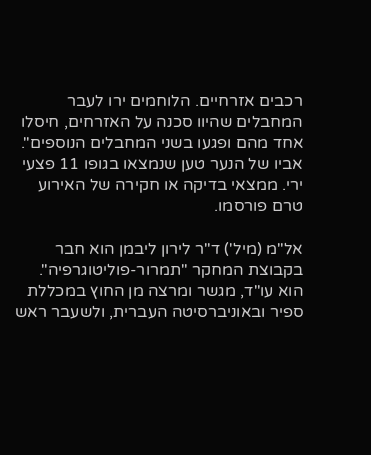רכבים אזרחיים. הלוחמים ירו לעבר המחבלים שהיוו סכנה על האזרחים, חיסלו אחד מהם ופגעו בשני המחבלים הנוספים". אביו של הנער טען שנמצאו בגופו 11 פצעי ירי. ממצאי בדיקה או חקירה של האירוע טרם פורסמו.

אל"מ (מיל') ד"ר לירון ליבמן הוא חבר בקבוצת המחקר "תמרור-פוליטוגרפיה". הוא עו"ד, מגשר ומרצה מן החוץ במכללת ספיר ובאוניברסיטה העברית, ולשעבר ראש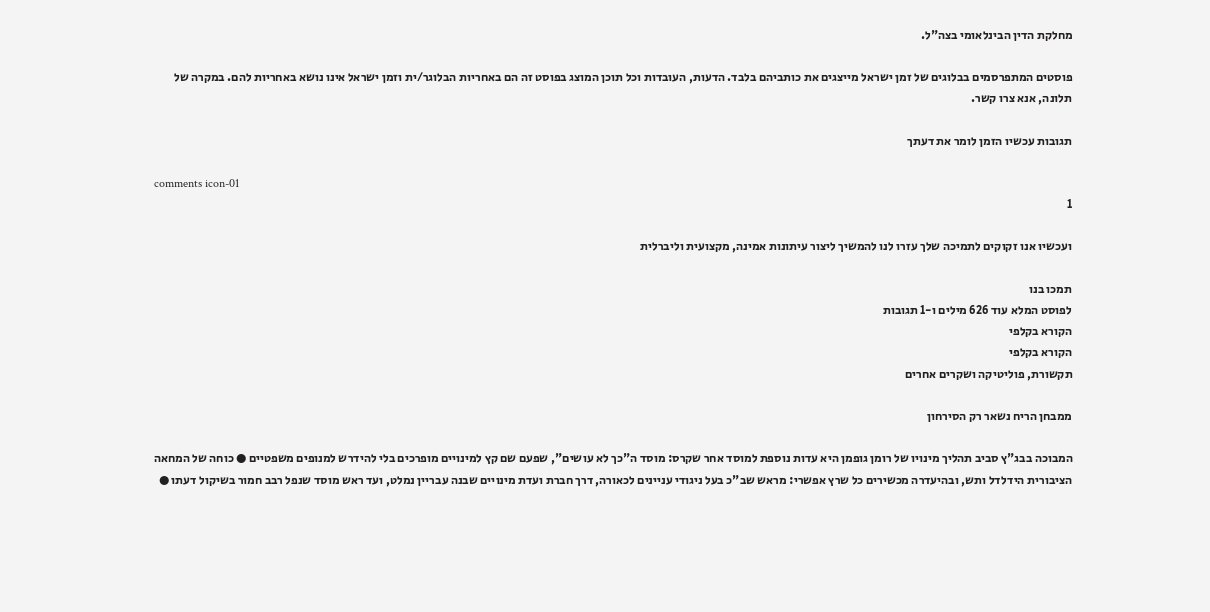מחלקת הדין הבינלאומי בצה"ל.

פוסטים המתפרסמים בבלוגים של זמן ישראל מייצגים את כותביהם בלבד. הדעות, העובדות וכל תוכן המוצג בפוסט זה הם באחריות הבלוגר/ית וזמן ישראל אינו נושא באחריות להם. במקרה של תלונה, אנא צרו קשר.

תגובות עכשיו הזמן לומר את דעתך

comments icon-01
1

ועכשיו אנו זקוקים לתמיכה שלך עזרו לנו להמשיך ליצור עיתונות אמינה, מקצועית וליברלית

תמכו בנו
לפוסט המלא עוד 626 מילים ו-1 תגובות
הקורא בקלפי
הקורא בקלפי
תקשורת, פוליטיקה ושקרים אחרים

ממבחן הריח נשאר רק הסירחון

המבוכה בבג"ץ סביב תהליך מינויו של רומן גופמן היא עדות נוספת למוסד אחר שקרס: מוסד ה"כך לא עושים", שפעם שם קץ למינויים מופרכים בלי להידרש למנופים משפטיים ● כוחה של המחאה הציבורית הידלדל ותש, ובהיעדרה מכשירים כל שרץ אפשרי: מראש שב"כ בעל ניגודי עניינים לכאורה, דרך חברת ועדת מינויים שבנה עבריין נמלט, ועד ראש מוסד שנפל רבב חמור בשיקול דעתו ●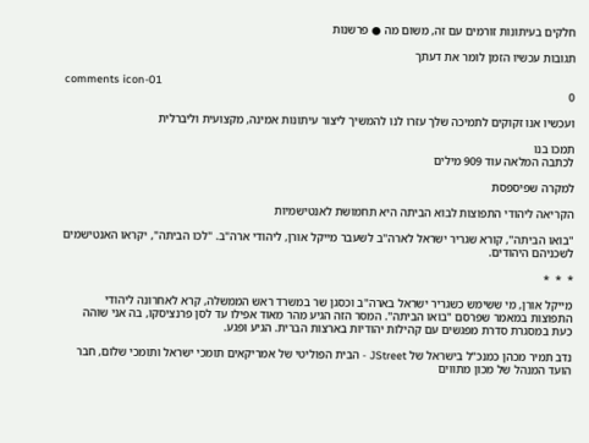חלקים בעיתונות זורמים עם זה, משום מה ● פרשנות

תגובות עכשיו הזמן לומר את דעתך

comments icon-01
0

ועכשיו אנו זקוקים לתמיכה שלך עזרו לנו להמשיך ליצור עיתונות אמינה, מקצועית וליברלית

תמכו בנו
לכתבה המלאה עוד 909 מילים

למקרה שפיספסת

הקריאה ליהודי התפוצות לבוא הביתה היא תחמושת לאנטישמיות

"בואו הביתה", קורא שגריר ישראל לארה"ב לשעבר מייקל אורן, ליהודי ארה"ב. "לכו הביתה", יקראו האנטישמים לשכניהם היהודים.

*  *  *

מייקל אורן, מי ששימש כשגריר ישראל בארה"ב וכסגן שר במשרד ראש הממשלה, קרא לאחרונה ליהודי התפוצות במאמר שפרסם "בואו הביתה". המסר הזה הגיע מהר מאוד אפילו עד לסן פרנציסקו, בה אני שוהה כעת במסגרת סדרת מפגשים עם קהילות יהודיות בארצות הברית. הגיע ופגע.

נדב תמיר מכהן כמנכ"ל בישראל של JStreet - הבית הפוליטי של אמריקאים תומכי ישראל ותומכי שלום, חבר הועד המנהל של מכון מתווים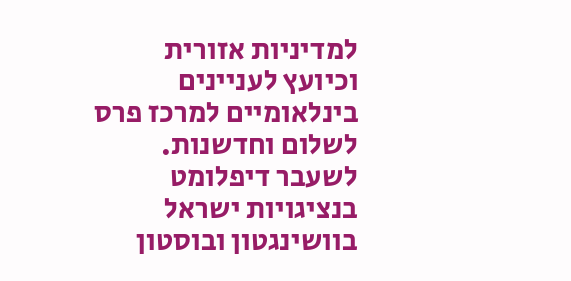למדיניות אזורית וכיועץ לעניינים בינלאומיים למרכז פרס לשלום וחדשנות. לשעבר דיפלומט בנציגויות ישראל בוושינגטון ובוסטון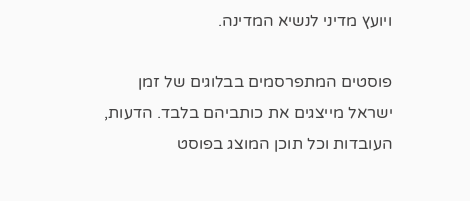ויועץ מדיני לנשיא המדינה.

פוסטים המתפרסמים בבלוגים של זמן ישראל מייצגים את כותביהם בלבד. הדעות, העובדות וכל תוכן המוצג בפוסט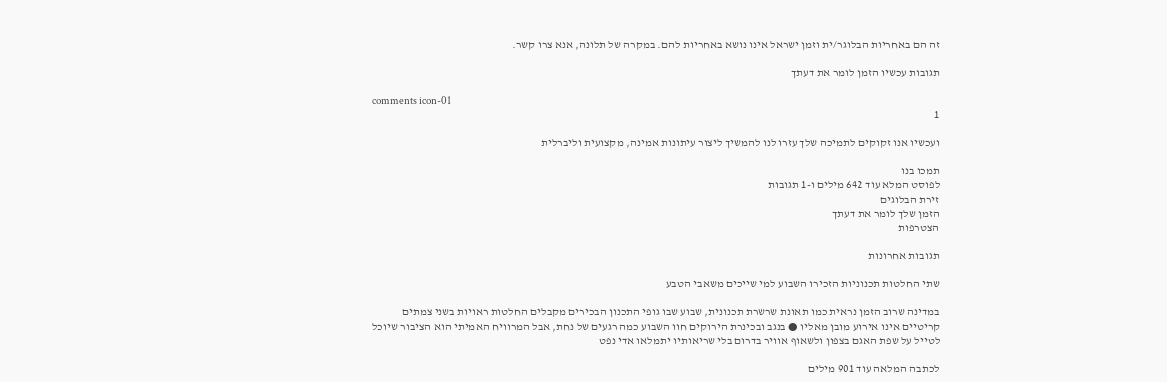זה הם באחריות הבלוגר/ית וזמן ישראל אינו נושא באחריות להם. במקרה של תלונה, אנא צרו קשר.

תגובות עכשיו הזמן לומר את דעתך

comments icon-01
1

ועכשיו אנו זקוקים לתמיכה שלך עזרו לנו להמשיך ליצור עיתונות אמינה, מקצועית וליברלית

תמכו בנו
לפוסט המלא עוד 642 מילים ו-1 תגובות
זירת הבלוגים
הזמן שלך לומר את דעתך
הצטרפות

תגובות אחרונות

שתי החלטות תכנוניות הזכירו השבוע למי שייכים משאבי הטבע

במדינה שרוב הזמן נראית כמו תאונת שרשרת תכנונית, שבוע שבו גופי התכנון הבכירים מקבלים החלטות ראויות בשני צמתים קריטיים אינו אירוע מובן מאליו ● בנגב ובכינרת הירוקים חוו השבוע כמה רגעים של נחת, אבל המרוויח האמיתי הוא הציבור שיוכל לטייל על שפת האגם בצפון ולשאוף אוויר בדרום בלי שריאותיו יתמלאו אדי נפט

לכתבה המלאה עוד 901 מילים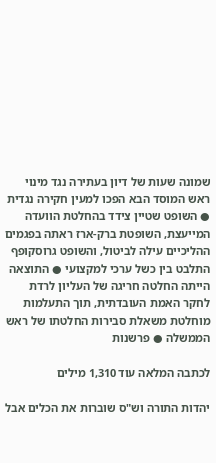שמונה שעות של דיון בעתירה נגד מינוי ראש המוסד הבא הפכו למעין חקירה נגדית ● השופט שטיין צידד בהחלטת הוועדה המייעצת, השופטת ברק-ארז ראתה בפגמים ההליכיים עילה לביטול, והשופט גרוסקופף התלבט בין כשל ערכי למקצועי ● התוצאה הייתה החלטה חריגה של העליון לרדת לחקר האמת העובדתית, תוך התעלמות מוחלטת משאלת סבירות החלטתו של ראש הממשלה ● פרשנות

לכתבה המלאה עוד 1,310 מילים

יהדות התורה וש"ס שוברות את הכלים אבל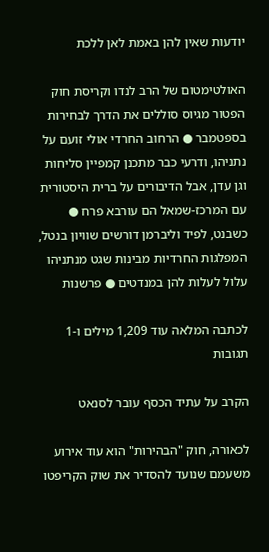יודעות שאין להן באמת לאן ללכת

האולטימטום של הרב לנדו וקריסת חוק הפטור מגיוס סוללים את הדרך לבחירות בספטמבר ● הרחוב החרדי אולי זועם על נתניהו, ודרעי כבר מתכנן קמפיין סליחות וגן עדן, אבל הדיבורים על ברית היסטורית עם המרכז-שמאל הם עורבא פרח ● כשבנט, לפיד וליברמן דורשים שוויון בנטל, המפלגות החרדיות מבינות שגט מנתניהו עלול לעלות להן במנדטים ● פרשנות

לכתבה המלאה עוד 1,209 מילים ו-1 תגובות

הקרב על עתיד הכסף עובר לסנאט

לכאורה, חוק "הבהירות" הוא עוד אירוע משעמם שנועד להסדיר את שוק הקריפטו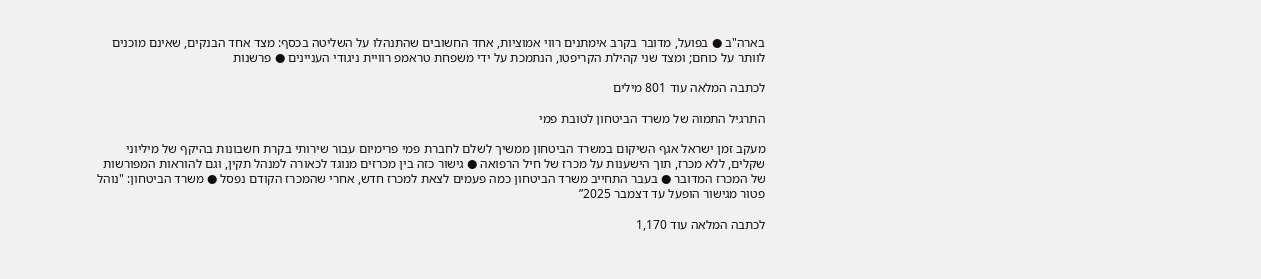בארה"ב ● בפועל, מדובר בקרב אימתנים רווי אמוציות, אחד החשובים שהתנהלו על השליטה בכסף: מצד אחד הבנקים, שאינם מוכנים לוותר על כוחם; ומצד שני קהילת הקריפטו, הנתמכת על ידי משפחת טראמפ רוויית ניגודי העניינים ● פרשנות

לכתבה המלאה עוד 801 מילים

התרגיל התמוה של משרד הביטחון לטובת פמי

מעקב זמן ישראל אגף השיקום במשרד הביטחון ממשיך לשלם לחברת פמי פרימיום עבור שירותי בקרת חשבונות בהיקף של מיליוני שקלים, ללא מכרז, תוך הישענות על מכרז של חיל הרפואה ● גישור כזה בין מכרזים מנוגד לכאורה למנהל תקין, וגם להוראות המפורשות של המכרז המדובר ● בעבר התחייב משרד הביטחון כמה פעמים לצאת למכרז חדש, אחרי שהמכרז הקודם נפסל ● משרד הביטחון: "נוהל פטור מגישור הופעל עד דצמבר 2025”

לכתבה המלאה עוד 1,170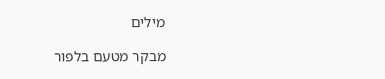מילים

מבקר מטעם בלפור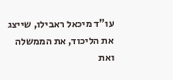עו"ד מיכאל ראבילו, שייצג את הליכוד, את הממשלה ואת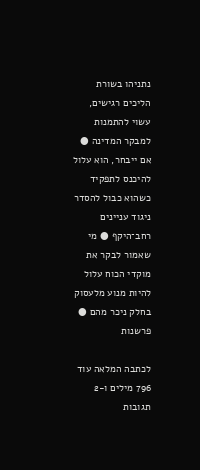נתניהו בשורת הליכים רגישים, עשוי להתמנות למבקר המדינה ● אם ייבחר, הוא עלול להיכנס לתפקיד כשהוא כבול להסדר ניגוד עניינים רחב־היקף ● מי שאמור לבקר את מוקדי הכוח עלול להיות מנוע מלעסוק בחלק ניכר מהם ● פרשנות

לכתבה המלאה עוד 796 מילים ו-2 תגובות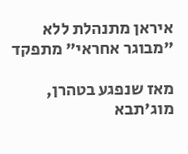איראן מתנהלת ללא "מבוגר אחראי" מתפקד

מאז שנפגע בטהרן, מוג'תבא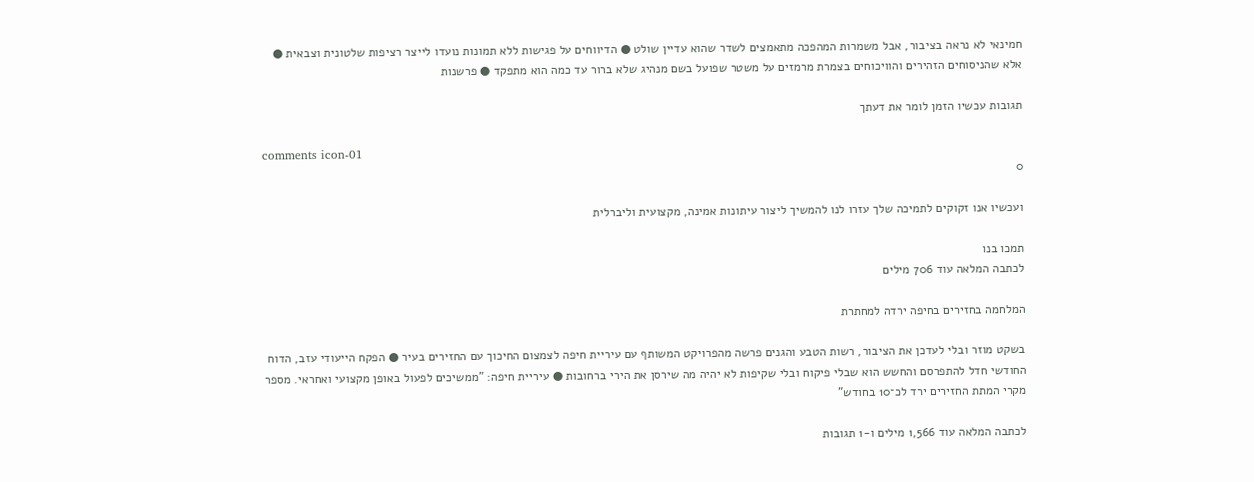חמינאי לא נראה בציבור, אבל משמרות המהפכה מתאמצים לשדר שהוא עדיין שולט ● הדיווחים על פגישות ללא תמונות נועדו לייצר רציפות שלטונית וצבאית ● אלא שהניסוחים הזהירים והוויכוחים בצמרת מרמזים על משטר שפועל בשם מנהיג שלא ברור עד כמה הוא מתפקד ● פרשנות

תגובות עכשיו הזמן לומר את דעתך

comments icon-01
0

ועכשיו אנו זקוקים לתמיכה שלך עזרו לנו להמשיך ליצור עיתונות אמינה, מקצועית וליברלית

תמכו בנו
לכתבה המלאה עוד 706 מילים

המלחמה בחזירים בחיפה ירדה למחתרת

בשקט מוזר ובלי לעדכן את הציבור, רשות הטבע והגנים פרשה מהפרויקט המשותף עם עיריית חיפה לצמצום החיכוך עם החזירים בעיר ● הפקח הייעודי עזב, הדוח החודשי חדל להתפרסם והחשש הוא שבלי פיקוח ובלי שקיפות לא יהיה מה שירסן את הירי ברחובות ● עיריית חיפה: "ממשיכים לפעול באופן מקצועי ואחראי. מספר מקרי המתת החזירים ירד לכ־10 בחודש"

לכתבה המלאה עוד 1,566 מילים ו-1 תגובות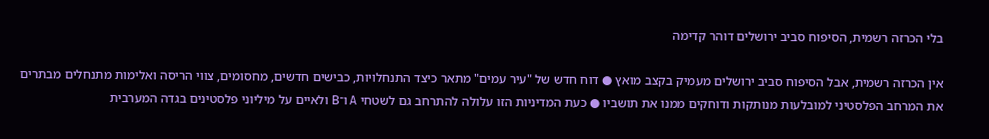בלי הכרזה רשמית, הסיפוח סביב ירושלים דוהר קדימה

אין הכרזה רשמית, אבל הסיפוח סביב ירושלים מעמיק בקצב מואץ ● דוח חדש של "עיר עמים" מתאר כיצד התנחלויות, כבישים חדשים, מחסומים, צווי הריסה ואלימות מתנחלים מבתרים את המרחב הפלסטיני למובלעות מנותקות ודוחקים ממנו את תושביו ● כעת המדיניות הזו עלולה להתרחב גם לשטחי A ו־B ולאיים על מיליוני פלסטינים בגדה המערבית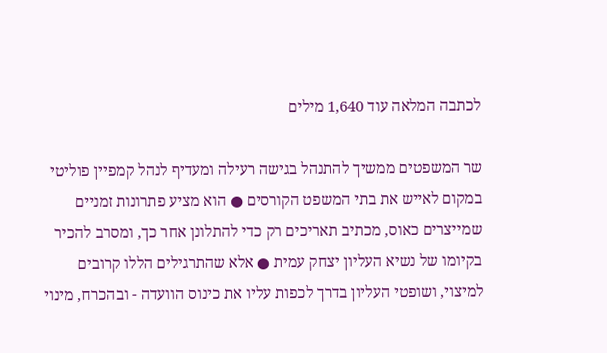לכתבה המלאה עוד 1,640 מילים

שר המשפטים ממשיך להתנהל בגישה רעילה ומעדיף לנהל קמפיין פוליטי במקום לאייש את בתי המשפט הקורסים ● הוא מציע פתרונות זמניים שמייצרים כאוס, מכתיב תאריכים רק כדי להתלונן אחר כך, ומסרב להכיר בקיומו של נשיא העליון יצחק עמית ● אלא שהתרגילים הללו קרובים למיצוי, ושופטי העליון בדרך לכפות עליו את כינוס הוועדה - ובהכרח, מינוי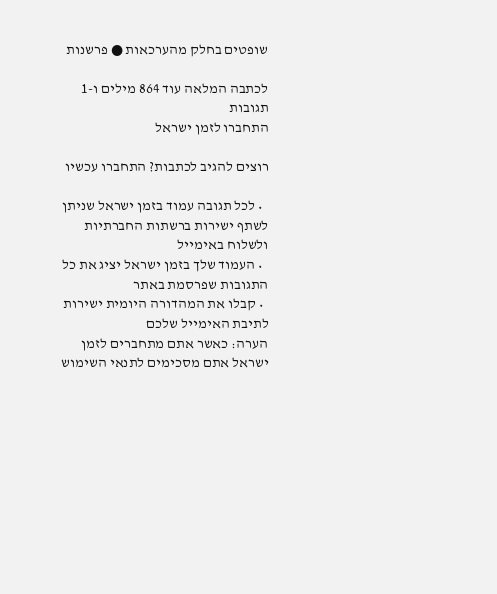שופטים בחלק מהערכאות ● פרשנות

לכתבה המלאה עוד 864 מילים ו-1 תגובות
התחברו לזמן ישראל

רוצים להגיב לכתבות? התחברו עכשיו

  • לכל תגובה עמוד בזמן ישראל שניתן לשתף ישירות ברשתות החברתיות ולשלוח באימייל
  • העמוד שלך בזמן ישראל יציג את כל התגובות שפרסמת באתר
  • קבלו את המהדורה היומית ישירות לתיבת האימייל שלכם
הערה: כאשר אתם מתחברים לזמן ישראל אתם מסכימים לתנאי השימוש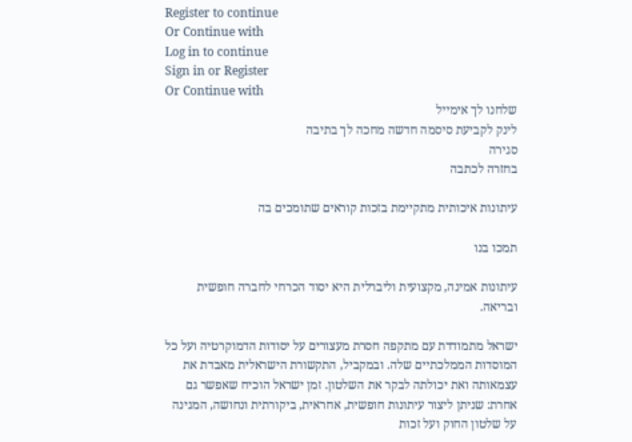Register to continue
Or Continue with
Log in to continue
Sign in or Register
Or Continue with
שלחנו לך אימייל
לינק לקביעת סיסמה חדשה מחכה לך בתיבה
סגירה
בחזרה לכתבה

עיתונות איכותית מתקיימת בזכות קוראים שתומכים בה

תמכו בנו

עיתונות אמינה, מקצועית וליברלית היא יסוד הכרחי לחברה חופשית ובריאה.

ישראל מתמודדת עם מתקפה חסרת מעצורים על יסודות הדמוקרטיה ועל כל המוסדות הממלכתיים שלה. ובמקביל, התקשורת הישראלית מאבדת את עצמאותה ואת יכולתה לבקר את השלטון. זמן ישראל הוכיח שאפשר גם אחרת: שניתן ליצור עיתונות חופשית, אחראית, ביקורתית ונחושה, המגינה על שלטון החוק ועל זכות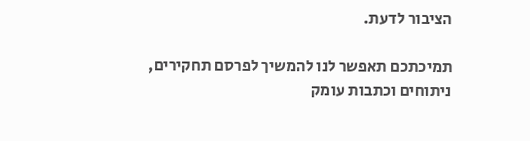הציבור לדעת.

תמיכתכם תאפשר לנו להמשיך לפרסם תחקירים, ניתוחים וכתבות עומק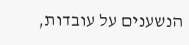הנשענים על עובדות,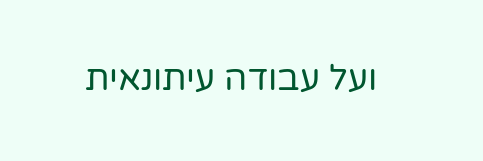ועל עבודה עיתונאית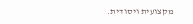מקצועית ויסודית.